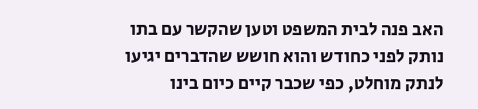האב פנה לבית המשפט וטען שהקשר עם בתו נותק לפני כחודש והוא חושש שהדברים יגיעו לנתק מוחלט, כפי שכבר קיים כיום בינו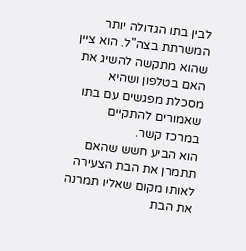לבין בתו הגדולה יותר המשרתת בצה"ל. הוא ציין שהוא מתקשה להשיג את האם בטלפון ושהיא מסכלת מפגשים עם בתו שאמורים להתקיים במרכז קשר.
הוא הביע חשש שהאם תתמרן את הבת הצעירה לאותו מקום שאליו תמרנה את הבת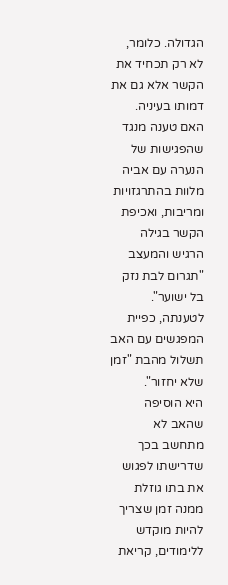הגדולה. כלומר, לא רק תכחיד את הקשר אלא גם את דמותו בעיניה.
האם טענה מנגד שהפגישות של הנערה עם אביה מלוות בהתרגזויות ומריבות, ואכיפת הקשר בגילה הרגיש והמעצב "תגרום לבת נזק בל ישוער". לטענתה, כפיית המפגשים עם האב תשלול מהבת "זמן שלא יחזור".
היא הוסיפה שהאב לא מתחשב בכך שדרישתו לפגוש את בתו גוזלת ממנה זמן שצריך להיות מוקדש ללימודים, קריאת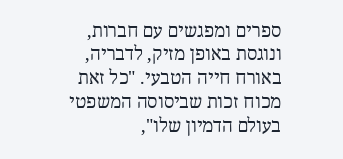ספרים ומפגשים עם חברות, ונוגסת באופן מזיק, לדבריה, באורח חייה הטבעי. "כל זאת מכוח זכות שביסוסה המשפטי בעולם הדמיון שלו",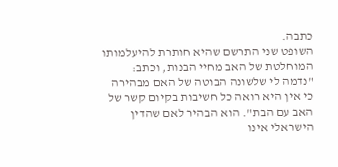כתבה.
השופט שני התרשם שהיא חותרת להיעלמותו המוחלטת של האב מחיי הבנות, וכתב: "נדמה לי שלשונה הבוטה של האם מבהירה כי אין היא רואה כל חשיבות בקיום קשר של האב עם הבת". הוא הבהיר לאם שהדין הישראלי אינו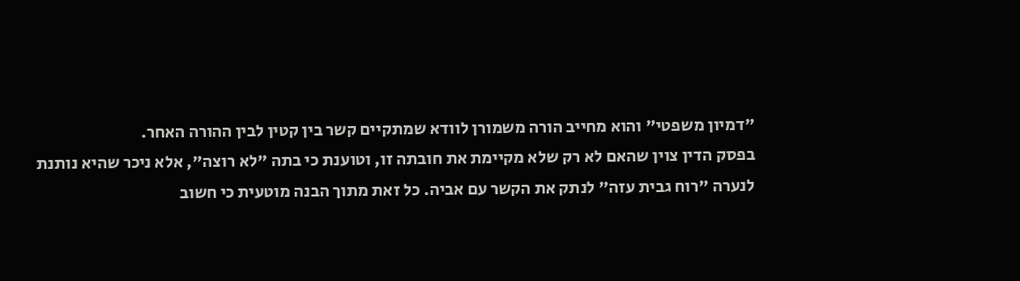"דמיון משפטי" והוא מחייב הורה משמורן לוודא שמתקיים קשר בין קטין לבין ההורה האחר.
בפסק הדין צוין שהאם לא רק שלא מקיימת את חובתה זו, וטוענת כי בתה "לא רוצה", אלא ניכר שהיא נותנת לנערה "רוח גבית עזה" לנתק את הקשר עם אביה. כל זאת מתוך הבנה מוטעית כי חשוב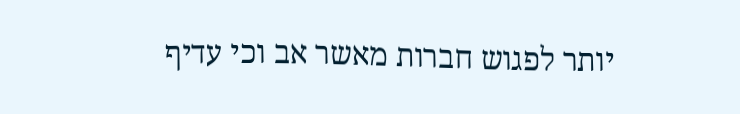יותר לפגוש חברות מאשר אב וכי עדיף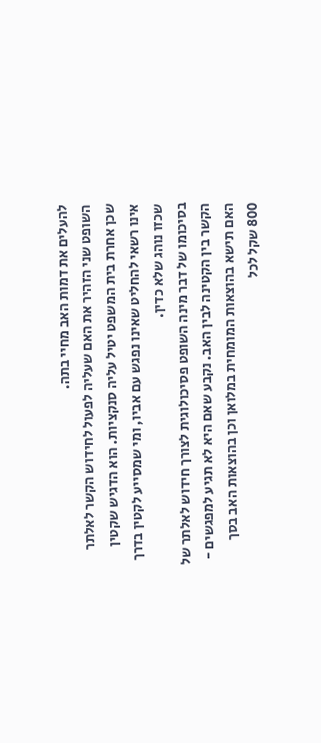להעלים את דמות האב מחיי בתה.
השופט שני הזהיר את האם שעליה לפעול לחידוש הקשר לאלתר שכן אחרת בית המשפט יטיל עליה סנקציות. הוא הדגיש שקטין אינו רשאי להחליט שאינו נפגש עם אביו, ומי שמסייע לקטין בדרך שכזו נוהג שלא כדין.
בסיכומו של דבר מינה השופט פסיכולוגית לצורך חידוש לאלתר של הקשר בין הקטינה לבין האב. נקבע שאם היא לא תגיע למפגשים - האם תישא בהוצאות המומחית במלואן וכן בהוצאות האב בסך 800 שקל לכל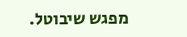מפגש שיבוטל.